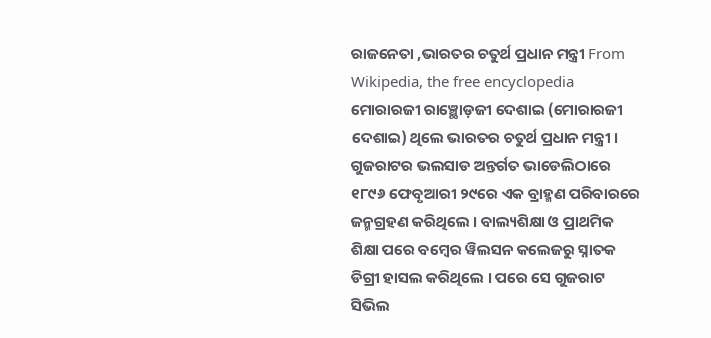ରାଜନେତା ,ଭାରତର ଚତୁର୍ଥ ପ୍ରଧାନ ମନ୍ତ୍ରୀ From Wikipedia, the free encyclopedia
ମୋରାରଜୀ ରାଞ୍ଛୋଡ଼ଜୀ ଦେଶାଇ (ମୋରାରଜୀ ଦେଶାଇ) ଥିଲେ ଭାରତର ଚତୁର୍ଥ ପ୍ରଧାନ ମନ୍ତ୍ରୀ । ଗୁଜରାଟର ଭଲସାଡ ଅନ୍ତର୍ଗତ ଭାଡେଲିଠାରେ ୧୮୯୬ ଫେବୃଆରୀ ୨୯ରେ ଏକ ବ୍ରାହ୍ମଣ ପରିବାରରେ ଜନ୍ମଗ୍ରହଣ କରିଥିଲେ । ବାଲ୍ୟଶିକ୍ଷା ଓ ପ୍ରାଥମିକ ଶିକ୍ଷା ପରେ ବମ୍ବେର ୱିଲସନ କଲେଜରୁ ସ୍ନାତକ ଡିଗ୍ରୀ ହାସଲ କରିଥିଲେ । ପରେ ସେ ଗୁଜରାଟ ସିଭିଲ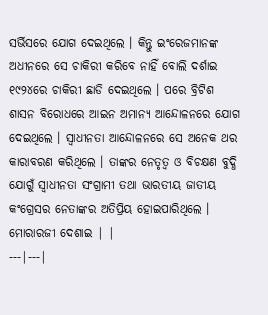ସର୍ଭିସରେ ଯୋଗ ଦେଇଥିଲେ । କିନ୍ତୁ ଇଂରେଜମାନଙ୍କ ଅଧୀନରେ ସେ ଚାକିରୀ କରିବେ ନାହିଁ ବୋଲି ଦର୍ଶାଇ ୧୯୨୪ରେ ଚାକିରୀ ଛାଡି ଦେଇଥିଲେ । ପରେ ବ୍ରିଟିଶ ଶାସନ ବିରୋଧରେ ଆଇନ ଅମାନ୍ୟ ଆନ୍ଦୋଳନରେ ଯୋଗ ଦେଇଥିଲେ । ସ୍ୱାଧୀନତା ଆନ୍ଦୋଳନରେ ସେ ଅନେକ ଥର କାରାବରଣ କରିଥିଲେ । ତାଙ୍କର ନେତୃତ୍ୱ ଓ ବିଚକ୍ଷଣ ବୁଦ୍ଧି ଯୋଗୁଁ ସ୍ୱାଧୀନତା ସଂଗ୍ରାମୀ ତଥା ଭାରତୀୟ ଜାତୀୟ କଂଗ୍ରେସର ନେତାଙ୍କର ଅତିପ୍ରିୟ ହୋଇପାରିଥିଲେ ।
ମୋରାରଜୀ ଦେଶାଇ | |
---|---|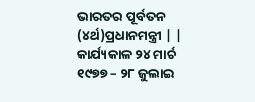ଭାରତର ପୂର୍ବତନ (୪ର୍ଥ)ପ୍ରଧାନମନ୍ତ୍ରୀ | |
କାର୍ଯ୍ୟକାଳ ୨୪ ମାର୍ଚ ୧୯୭୭ – ୨୮ ଜୁଲାଇ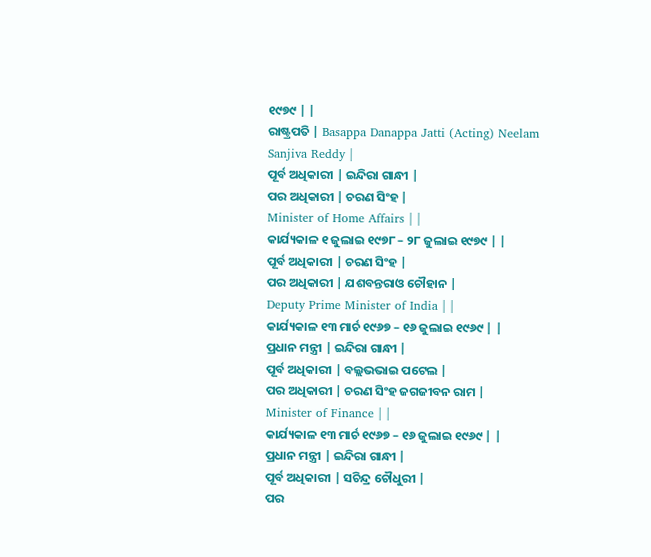୧୯୭୯ | |
ରାଷ୍ଟ୍ରପତି | Basappa Danappa Jatti (Acting) Neelam Sanjiva Reddy |
ପୂର୍ବ ଅଧିକାରୀ | ଇନ୍ଦିରା ଗାନ୍ଧୀ |
ପର ଅଧିକାରୀ | ଚରଣ ସିଂହ |
Minister of Home Affairs | |
କାର୍ଯ୍ୟକାଳ ୧ ଜୁଲାଇ ୧୯୭୮ – ୨୮ ଜୁଲାଇ ୧୯୭୯ | |
ପୂର୍ବ ଅଧିକାରୀ | ଚରଣ ସିଂହ |
ପର ଅଧିକାରୀ | ଯଶବନ୍ତରାଓ ଚୌହାନ |
Deputy Prime Minister of India | |
କାର୍ଯ୍ୟକାଳ ୧୩ ମାର୍ଚ ୧୯୬୭ – ୧୬ ଜୁଲାଇ ୧୯୬୯ | |
ପ୍ରଧାନ ମନ୍ତ୍ରୀ | ଇନ୍ଦିରା ଗାନ୍ଧୀ |
ପୂର୍ବ ଅଧିକାରୀ | ବଲ୍ଲଭଭାଇ ପଟେଲ |
ପର ଅଧିକାରୀ | ଚରଣ ସିଂହ ଜଗଜୀବନ ରାମ |
Minister of Finance | |
କାର୍ଯ୍ୟକାଳ ୧୩ ମାର୍ଚ ୧୯୬୭ – ୧୬ ଜୁଲାଇ ୧୯୬୯ | |
ପ୍ରଧାନ ମନ୍ତ୍ରୀ | ଇନ୍ଦିରା ଗାନ୍ଧୀ |
ପୂର୍ବ ଅଧିକାରୀ | ସଚିନ୍ଦ୍ର ଚୌଧୁରୀ |
ପର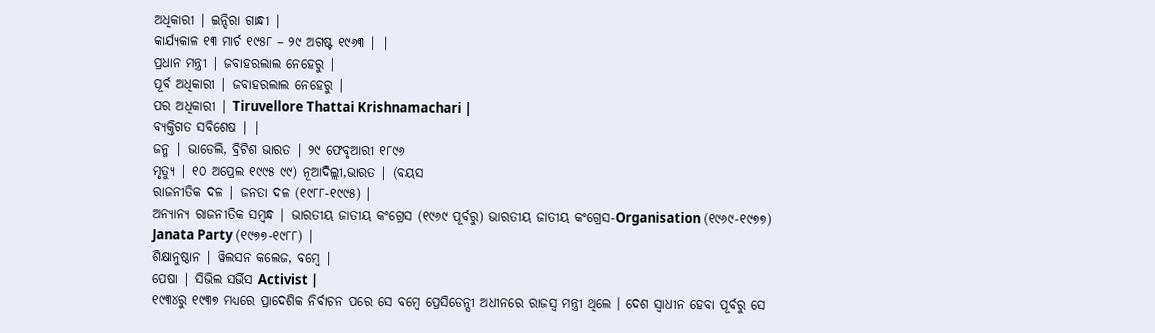ଅଧିକାରୀ | ଇନ୍ଦିରା ଗାନ୍ଧୀ |
କାର୍ଯ୍ୟକାଳ ୧୩ ମାର୍ଚ ୧୯୫୮ – ୨୯ ଅଗଷ୍ଟ ୧୯୬୩ | |
ପ୍ରଧାନ ମନ୍ତ୍ରୀ | ଜବାହରଲାଲ ନେହେରୁ |
ପୂର୍ବ ଅଧିକାରୀ | ଜବାହରଲାଲ ନେହେରୁ |
ପର ଅଧିକାରୀ | Tiruvellore Thattai Krishnamachari |
ବ୍ୟକ୍ତିଗତ ସବିଶେଷ | |
ଜନ୍ମ | ଭାଡେଲି, ବ୍ରିଟିଶ ଭାରତ | ୨୯ ଫେବୃଆରୀ ୧୮୯୬
ମୃତ୍ୟୁ | ୧୦ ଅପ୍ରେଲ ୧୯୯୫ ୯୯) ନୂଆଦିଲ୍ଲୀ,ଭାରତ | (ବୟସ
ରାଜନୀତିକ ଦଳ | ଜନତା ଦଳ (୧୯୮୮-୧୯୯୫) |
ଅନ୍ୟାନ୍ୟ ରାଜନୀତିକ ସମ୍ବନ୍ଧ | ଭାରତୀୟ ଜାତୀୟ କଂଗ୍ରେସ (୧୯୬୯ ପୂର୍ବରୁ) ଭାରତୀୟ ଜାତୀୟ କଂଗ୍ରେସ-Organisation (୧୯୬୯-୧୯୭୭) Janata Party (୧୯୭୭-୧୯୮୮) |
ଶିକ୍ଷାନୁଷ୍ଠାନ | ୱିଲସନ କଲେଜ, ବମ୍ବେ |
ପେଷା | ସିଭିଲ ସର୍ଭିସ Activist |
୧୯୩୪ରୁ ୧୯୩୭ ମଧ୍ୟରେ ପ୍ରାଦେଶିକ ନିର୍ବାଚନ ପରେ ସେ ବମ୍ବେ ପ୍ରେସିଡେନ୍ସୀ ଅଧୀନରେ ରାଜସ୍ୱ ମନ୍ତ୍ରୀ ଥିଲେ । ଦେଶ ସ୍ୱାଧୀନ ହେବା ପୂର୍ବରୁ ସେ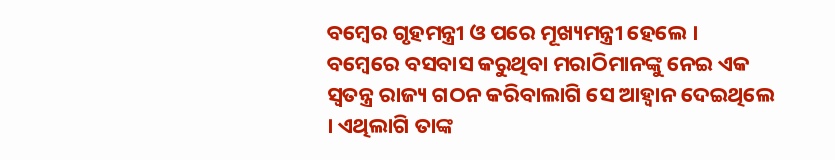ବମ୍ବେର ଗୃହମନ୍ତ୍ରୀ ଓ ପରେ ମୂଖ୍ୟମନ୍ତ୍ରୀ ହେଲେ । ବମ୍ବେରେ ବସବାସ କରୁଥିବା ମରାଠିମାନଙ୍କୁ ନେଇ ଏକ ସ୍ୱତନ୍ତ୍ର ରାଜ୍ୟ ଗଠନ କରିବାଲାଗି ସେ ଆହ୍ୱାନ ଦେଇଥିଲେ । ଏଥିଲାଗି ତାଙ୍କ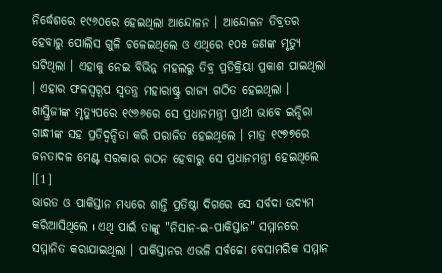ନିର୍ଦ୍ଧେଶରେ ୧୯୬୦ରେ ହେଇଥିଲା ଆନ୍ଦୋଳନ । ଆନ୍ଦୋଳନ ତିବ୍ରତର ହେବାରୁ ପୋଲିସ ଗୁଳି ଚଳେଇଥିଲେ ଓ ଏଥିରେ ୧୦୫ ଜଣଙ୍କ ମୃତ୍ୟୁ ଘଟିଥିଲା । ଏହାକୁ ନେଇ ବିଭିନ୍ନ ମହଲରୁ ତିବ୍ର ପ୍ରତିକ୍ରିୟା ପ୍ରକାଶ ପାଇଥିଲା । ଏହାର ଫଳସ୍ୱରୂପ ସ୍ୱତନ୍ତ୍ର ମହାରାଷ୍ଟ୍ର ରାଜ୍ୟ ଗଠିତ ହେଇଥିଲା । ଶାସ୍ତ୍ରିଜୀଙ୍କ ମୃତ୍ୟୁପରେ ୧୯୬୬ରେ ସେ ପ୍ରଧାନମନ୍ତ୍ରୀ ପ୍ରାର୍ଥୀ ଭାବେ ଇନ୍ଦିରା ଗାନ୍ଧୀଙ୍କ ସହ ପ୍ରତିଦ୍ୱନ୍ଦିତା କରି ପରାଜିତ ହେଇଥିଲେ । ମାତ୍ର ୧୯୭୭ରେ ଜନତାଦଳ ମେଣ୍ଟ ସରକାର ଗଠନ ହେବାରୁ ସେ ପ୍ରଧାନମନ୍ତ୍ରୀ ହେଇଥିଲେ ।[1]
ଭାରତ ଓ ପାକିସ୍ତାନ ମଧ୍ୟରେ ଶାନ୍ତି ପ୍ରତିଷ୍ଠା ଦିଗରେ ସେ ସର୍ବଦା ଉଦ୍ୟମ କରିଆସିଥିଲେ ı ଏଥି ପାଇଁ ତାଙ୍କୁ "ନିସାନ-ଇ-ପାକିସ୍ତାନ" ସମ୍ମାନରେ ସମ୍ମାନିତ କରାଯାଇଥିଲା । ପାକିସ୍ତାନର ଏଭଳି ସର୍ବଚ୍ଚୋ ବେସାମରିକ ସମ୍ମାନ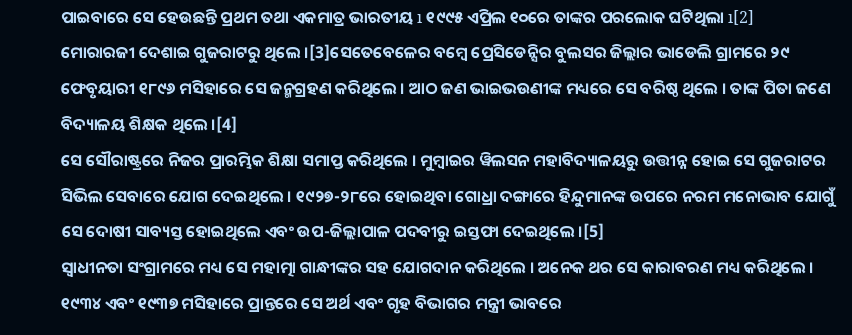ପାଇବାରେ ସେ ହେଉଛନ୍ତି ପ୍ରଥମ ତଥା ଏକମାତ୍ର ଭାରତୀୟ ı ୧୯୯୫ ଏପ୍ରିଲ ୧୦ରେ ତାଙ୍କର ପରଲୋକ ଘଟିଥିଲା ı[2]
ମୋରାରଜୀ ଦେଶାଇ ଗୁଜରାଟରୁ ଥିଲେ ।[3]ସେତେବେଳେର ବମ୍ବେ ପ୍ରେସିଡେନ୍ସିର ବୁଲସର ଜିଲ୍ଲାର ଭାଡେଲି ଗ୍ରାମରେ ୨୯ ଫେବୃୟାରୀ ୧୮୯୬ ମସିହାରେ ସେ ଜନ୍ମଗ୍ରହଣ କରିଥିଲେ । ଆଠ ଜଣ ଭାଇଭଉଣୀଙ୍କ ମଧ୍ୟରେ ସେ ବରିଷ୍ଠ ଥିଲେ । ତାଙ୍କ ପିତା ଜଣେ ବିଦ୍ୟାଳୟ ଶିକ୍ଷକ ଥିଲେ ।[4]
ସେ ସୌରାଷ୍ଟ୍ରରେ ନିଜର ପ୍ରାରମ୍ଭିକ ଶିକ୍ଷା ସମାପ୍ତ କରିଥିଲେ । ମୁମ୍ବାଇର ୱିଲସନ ମହାବିଦ୍ୟାଳୟରୁ ଉତ୍ତୀନ୍ନ ହୋଇ ସେ ଗୁଜରାଟର ସିଭିଲ ସେବାରେ ଯୋଗ ଦେଇଥିଲେ । ୧୯୨୭-୨୮ରେ ହୋଇଥିବା ଗୋଧ୍ରା ଦଙ୍ଗାରେ ହିନ୍ଦୁମାନଙ୍କ ଉପରେ ନରମ ମନୋଭାବ ଯୋଗୁଁ ସେ ଦୋଷୀ ସାବ୍ୟସ୍ତ ହୋଇଥିଲେ ଏବଂ ଉପ-ଜିଲ୍ଲାପାଳ ପଦବୀରୁ ଇସ୍ତଫା ଦେଇଥିଲେ ।[5]
ସ୍ୱାଧୀନତା ସଂଗ୍ରାମରେ ମଧ୍ୟ ସେ ମହାତ୍ମା ଗାନ୍ଧୀଙ୍କର ସହ ଯୋଗଦାନ କରିଥିଲେ । ଅନେକ ଥର ସେ କାରାବରଣ ମଧ୍ୟ କରିଥିଲେ । ୧୯୩୪ ଏବଂ ୧୯୩୭ ମସିହାରେ ପ୍ରାନ୍ତରେ ସେ ଅର୍ଥ ଏବଂ ଗୃହ ବିଭାଗର ମନ୍ତ୍ରୀ ଭାବରେ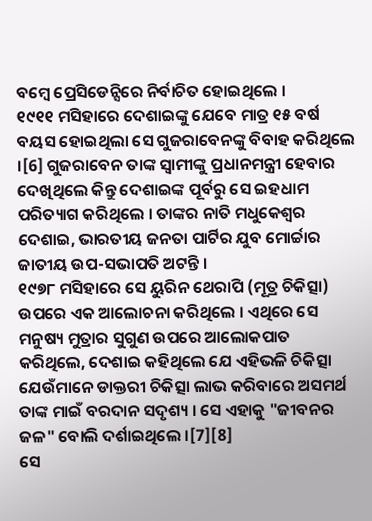ବମ୍ବେ ପ୍ରେସିଡେନ୍ସିରେ ନିର୍ବାଚିତ ହୋଇଥିଲେ ।
୧୯୧୧ ମସିହାରେ ଦେଶାଇଙ୍କୁ ଯେବେ ମାତ୍ର ୧୫ ବର୍ଷ ବୟସ ହୋଇଥିଲା ସେ ଗୁଜରାବେନଙ୍କୁ ବିବାହ କରିଥିଲେ ।[6] ଗୁଜରାବେନ ତାଙ୍କ ସ୍ୱାମୀଙ୍କୁ ପ୍ରଧାନମନ୍ତ୍ରୀ ହେବାର ଦେଖିଥିଲେ କିନ୍ତୁ ଦେଶାଇଙ୍କ ପୂର୍ବରୁ ସେ ଇହଧାମ ପରିତ୍ୟାଗ କରିଥିଲେ । ତାଙ୍କର ନାତି ମଧୁକେଶ୍ୱର ଦେଶାଇ, ଭାରତୀୟ ଜନତା ପାର୍ଟିର ଯୁବ ମୋର୍ଚ୍ଚାର ଜାତୀୟ ଉପ-ସଭାପତି ଅଟନ୍ତି ।
୧୯୭୮ ମସିହାରେ ସେ ୟୁରିନ ଥେରାପି (ମୂତ୍ର ଚିକିତ୍ସା) ଉପରେ ଏକ ଆଲୋଚନା କରିଥିଲେ । ଏଥିରେ ସେ ମନୁଷ୍ୟ ମୁତ୍ରାର ସୁଗୁଣ ଉପରେ ଆଲୋକପାତ କରିଥିଲେ, ଦେଶାଇ କହିଥିଲେ ଯେ ଏହିଭଳି ଚିକିତ୍ସା ଯେଉଁମାନେ ଡାକ୍ତରୀ ଚିକିତ୍ସା ଲାଭ କରିବାରେ ଅସମର୍ଥ ତାଙ୍କ ମାଇଁ ବରଦାନ ସଦୃଶ୍ୟ । ସେ ଏହାକୁ "ଜୀବନର ଜଳ" ବୋଲି ଦର୍ଶାଇଥିଲେ ।[7][8]
ସେ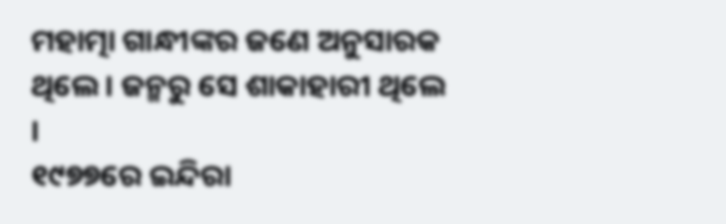ମହାତ୍ମା ଗାନ୍ଧୀଙ୍କର ଜଣେ ଅନୁସାରକ ଥିଲେ । ଜନ୍ମରୁ ସେ ଶାକାହାରୀ ଥିଲେ ।
୧୯୭୭ରେ ଇନ୍ଦିରା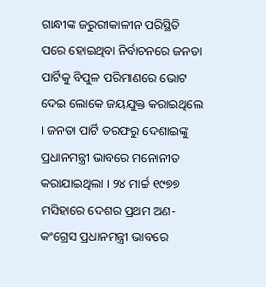ଗାନ୍ଧୀଙ୍କ ଜରୁରୀକାଳୀନ ପରିସ୍ଥିତି ପରେ ହୋଇଥିବା ନିର୍ବାଚନରେ ଜନତା ପାର୍ଟିକୁ ବିପୁଳ ପରିମାଣରେ ଭୋଟ ଦେଇ ଲୋକେ ଜୟଯୁକ୍ତ କରାଇଥିଲେ । ଜନତା ପାର୍ଟି ତରଫରୁ ଦେଶାଇଙ୍କୁ ପ୍ରଧାନମନ୍ତ୍ରୀ ଭାବରେ ମନୋନୀତ କରାଯାଇଥିଲା । ୨୪ ମାର୍ଚ୍ଚ ୧୯୭୭ ମସିହାରେ ଦେଶର ପ୍ରଥମ ଅଣ-କଂଗ୍ରେସ ପ୍ରଧାନମନ୍ତ୍ରୀ ଭାବରେ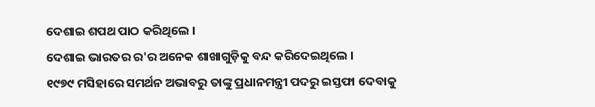ଦେଶାଇ ଶପଥ ପାଠ କରିଥିଲେ ।
ଦେଶାଇ ଭାରତର ର'ର ଅନେକ ଶାଖାଗୁଡ଼ିକୁ ବନ୍ଦ କରିଦେଇଥିଲେ ।
୧୯୭୯ ମସିହାରେ ସମର୍ଥନ ଅଭାବରୁ ତାଙ୍କୁ ପ୍ରଧାନମନ୍ତ୍ରୀ ପଦରୁ ଇସ୍ତଫା ଦେବାକୁ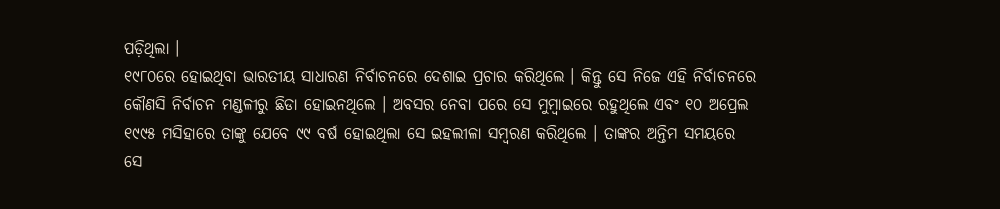ପଡ଼ିଥିଲା ।
୧୯୮୦ରେ ହୋଇଥିବା ଭାରତୀୟ ସାଧାରଣ ନିର୍ବାଚନରେ ଦେଶାଇ ପ୍ରଚାର କରିଥିଲେ । କିନ୍ତୁ ସେ ନିଜେ ଏହି ନିର୍ବାଚନରେ କୌଣସି ନିର୍ବାଚନ ମଣ୍ଡଳୀରୁ ଛିଡା ହୋଇନଥିଲେ । ଅବସର ନେବା ପରେ ସେ ମୁମ୍ବାଇରେ ରହୁଥିଲେ ଏବଂ ୧୦ ଅପ୍ରେଲ ୧୯୯୫ ମସିହାରେ ତାଙ୍କୁ ଯେବେ ୯୯ ବର୍ଷ ହୋଇଥିଲା ସେ ଇହଲୀଳା ସମ୍ବରଣ କରିଥିଲେ । ତାଙ୍କର ଅନ୍ତିମ ସମୟରେ ସେ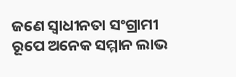ଜଣେ ସ୍ୱାଧୀନତା ସଂଗ୍ରାମୀ ରୂପେ ଅନେକ ସମ୍ମାନ ଲାଭ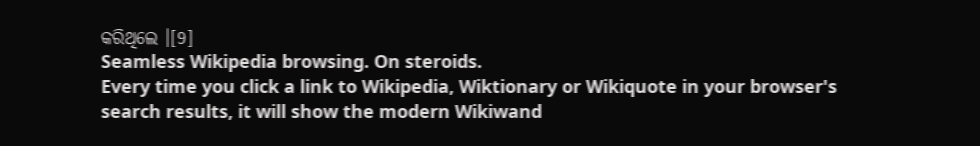କରିଥିଲେ ।[9]
Seamless Wikipedia browsing. On steroids.
Every time you click a link to Wikipedia, Wiktionary or Wikiquote in your browser's search results, it will show the modern Wikiwand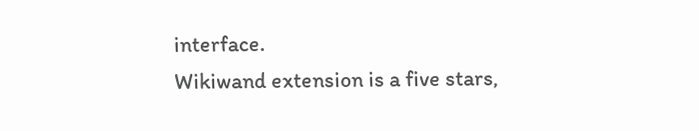interface.
Wikiwand extension is a five stars,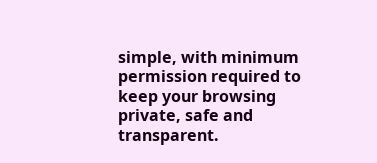simple, with minimum permission required to keep your browsing private, safe and transparent.